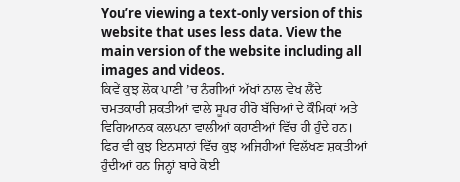You’re viewing a text-only version of this website that uses less data. View the main version of the website including all images and videos.
ਕਿਵੇਂ ਕੁਝ ਲੋਕ ਪਾਣੀ ’ਚ ਨੰਗੀਆਂ ਅੱਖਾਂ ਨਾਲ ਵੇਖ ਲੈਂਦੇ
ਚਮਤਕਾਰੀ ਸ਼ਕਤੀਆਂ ਵਾਲੇ ਸੂਪਰ ਹੀਰੋ ਬੱਚਿਆਂ ਦੇ ਕੌਮਿਕਾਂ ਅਤੇ ਵਿਗਿਆਨਕ ਕਲਪਨਾ ਵਾਲੀਆਂ ਕਹਾਣੀਆਂ ਵਿੱਚ ਹੀ ਹੁੰਦੇ ਹਨ।
ਫਿਰ ਵੀ ਕੁਝ ਇਨਸਾਨਾਂ ਵਿੱਚ ਕੁਝ ਅਜਿਹੀਆਂ ਵਿਲੱਖਣ ਸ਼ਕਤੀਆਂ ਹੁੰਦੀਆਂ ਹਨ ਜਿਨ੍ਹਾਂ ਬਾਰੇ ਕੋਈ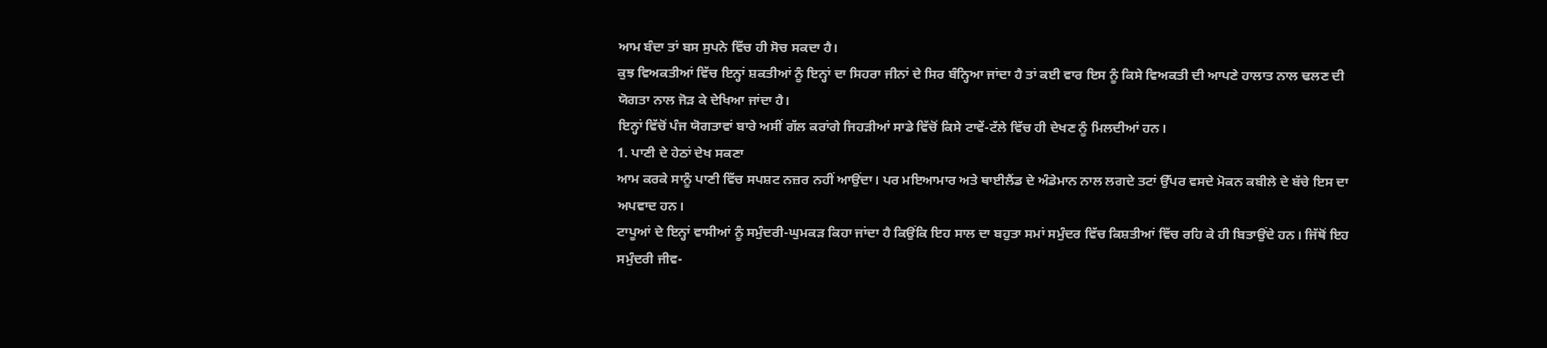ਆਮ ਬੰਦਾ ਤਾਂ ਬਸ ਸੁਪਨੇ ਵਿੱਚ ਹੀ ਸੋਚ ਸਕਦਾ ਹੈ।
ਕੁਝ ਵਿਅਕਤੀਆਂ ਵਿੱਚ ਇਨ੍ਹਾਂ ਸ਼ਕਤੀਆਂ ਨੂੰ ਇਨ੍ਹਾਂ ਦਾ ਸਿਹਰਾ ਜੀਨਾਂ ਦੇ ਸਿਰ ਬੰਨ੍ਹਿਆ ਜਾਂਦਾ ਹੈ ਤਾਂ ਕਈ ਵਾਰ ਇਸ ਨੂੰ ਕਿਸੇ ਵਿਅਕਤੀ ਦੀ ਆਪਣੇ ਹਾਲਾਤ ਨਾਲ ਢਲਣ ਦੀ ਯੋਗਤਾ ਨਾਲ ਜੋੜ ਕੇ ਦੇਖਿਆ ਜਾਂਦਾ ਹੈ।
ਇਨ੍ਹਾਂ ਵਿੱਚੋਂ ਪੰਜ ਯੋਗਤਾਵਾਂ ਬਾਰੇ ਅਸੀਂ ਗੱਲ ਕਰਾਂਗੇ ਜਿਹੜੀਆਂ ਸਾਡੇ ਵਿੱਚੋਂ ਕਿਸੇ ਟਾਵੇਂ-ਟੱਲੇ ਵਿੱਚ ਹੀ ਦੇਖਣ ਨੂੰ ਮਿਲਦੀਆਂ ਹਨ।
1. ਪਾਣੀ ਦੇ ਹੇਠਾਂ ਦੇਖ ਸਕਣਾ
ਆਮ ਕਰਕੇ ਸਾਨੂੰ ਪਾਣੀ ਵਿੱਚ ਸਪਸ਼ਟ ਨਜ਼ਰ ਨਹੀਂ ਆਉਂਦਾ। ਪਰ ਮਇਆਮਾਰ ਅਤੇ ਥਾਈਲੈਂਡ ਦੇ ਅੰਡੇਮਾਨ ਨਾਲ ਲਗਦੇ ਤਟਾਂ ਉੱਪਰ ਵਸਦੇ ਮੋਕਨ ਕਬੀਲੇ ਦੇ ਬੱਚੇ ਇਸ ਦਾ ਅਪਵਾਦ ਹਨ।
ਟਾਪੂਆਂ ਦੇ ਇਨ੍ਹਾਂ ਵਾਸੀਆਂ ਨੂੰ ਸਮੁੰਦਰੀ-ਘੁਮਕੜ ਕਿਹਾ ਜਾਂਦਾ ਹੈ ਕਿਉਂਕਿ ਇਹ ਸਾਲ ਦਾ ਬਹੁਤਾ ਸਮਾਂ ਸਮੁੰਦਰ ਵਿੱਚ ਕਿਸ਼ਤੀਆਂ ਵਿੱਚ ਰਹਿ ਕੇ ਹੀ ਬਿਤਾਉਂਦੇ ਹਨ। ਜਿੱਥੋਂ ਇਹ ਸਮੁੰਦਰੀ ਜੀਵ-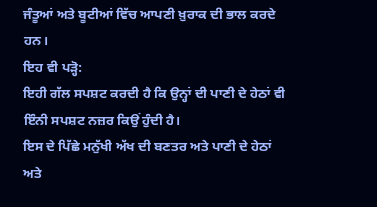ਜੰਤੂਆਂ ਅਤੇ ਬੂਟੀਆਂ ਵਿੱਚ ਆਪਣੀ ਖ਼ੁਰਾਕ ਦੀ ਭਾਲ ਕਰਦੇ ਹਨ।
ਇਹ ਵੀ ਪੜ੍ਹੋ:
ਇਹੀ ਗੱਲ ਸਪਸ਼ਟ ਕਰਦੀ ਹੈ ਕਿ ਉਨ੍ਹਾਂ ਦੀ ਪਾਣੀ ਦੇ ਹੇਠਾਂ ਵੀ ਇੰਨੀ ਸਪਸ਼ਟ ਨਜ਼ਰ ਕਿਉਂ ਹੁੰਦੀ ਹੈ।
ਇਸ ਦੇ ਪਿੱਛੇ ਮਨੁੱਖੀ ਅੱਖ ਦੀ ਬਣਤਰ ਅਤੇ ਪਾਣੀ ਦੇ ਹੇਠਾਂ ਅਤੇ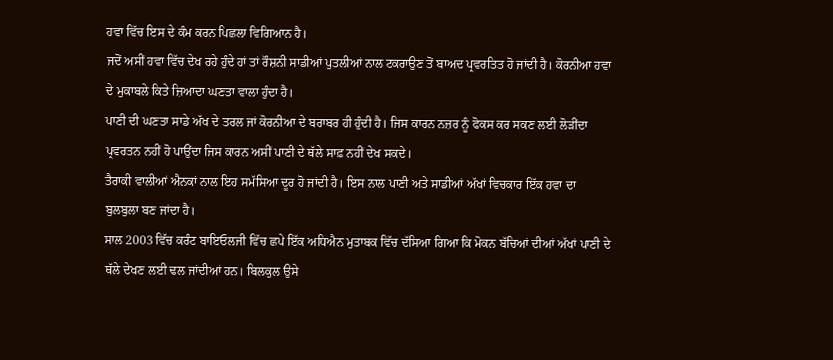ਹਵਾ ਵਿੱਚ ਇਸ ਦੇ ਕੰਮ ਕਰਨ ਪਿਛਲਾ ਵਿਗਿਆਨ ਹੈ।
ਜਦੋਂ ਅਸੀਂ ਹਵਾ ਵਿੱਚ ਦੇਖ ਰਹੇ ਹੁੰਦੇ ਹਾਂ ਤਾਂ ਰੌਸ਼ਨੀ ਸਾਡੀਆਂ ਪੁਤਲੀਆਂ ਨਾਲ ਟਕਰਾਉਣ ਤੋਂ ਬਾਅਦ ਪ੍ਰਵਰਤਿਤ ਹੋ ਜਾਂਦੀ ਹੈ। ਕੋਰਨੀਆ ਹਵਾ ਦੇ ਮੁਕਾਬਲੇ ਕਿਤੇ ਜ਼ਿਆਦਾ ਘਣਤਾ ਵਾਲਾ ਹੁੰਦਾ ਹੈ।
ਪਾਣੀ ਦੀ ਘਣਤਾ ਸਾਡੇ ਅੱਖ ਦੇ ਤਰਲ ਜਾਂ ਕੋਰਨੀਆ ਦੇ ਬਰਾਬਰ ਹੀ ਹੁੰਦੀ ਹੈ। ਜਿਸ ਕਾਰਨ ਨਜ਼ਰ ਨੂੰ ਫੋਕਸ ਕਰ ਸਕਣ ਲਈ ਲੋੜੀਂਦਾ ਪ੍ਰਵਰਤਨ ਨਹੀਂ ਹੋ ਪਾਉਂਦਾ ਜਿਸ ਕਾਰਨ ਅਸੀਂ ਪਾਣੀ ਦੇ ਥੱਲੇ ਸਾਫ਼ ਨਹੀਂ ਦੇਖ ਸਕਦੇ।
ਤੈਰਾਕੀ ਵਾਲੀਆਂ ਐਨਕਾਂ ਨਾਲ ਇਹ ਸਮੱਸਿਆ ਦੂਰ ਹੋ ਜਾਂਦੀ ਹੈ। ਇਸ ਨਾਲ ਪਾਣੀ ਅਤੇ ਸਾਡੀਆਂ ਅੱਖਾਂ ਵਿਚਕਾਰ ਇੱਕ ਹਵਾ ਦਾ ਬੁਲਬੁਲਾ ਬਣ ਜਾਂਦਾ ਹੈ।
ਸਾਲ 2003 ਵਿੱਚ ਕਰੰਟ ਬਾਇਓਲਜੀ ਵਿੱਚ ਛਪੇ ਇੱਕ ਅਧਿਐਨ ਮੁਤਾਬਕ ਵਿੱਚ ਦੱਸਿਆ ਗਿਆ ਕਿ ਮੋਕਨ ਬੱਚਿਆਂ ਦੀਆਂ ਅੱਖਾਂ ਪਾਣੀ ਦੇ ਥੱਲੇ ਦੇਖਣ ਲਈ ਢਲ ਜਾਂਦੀਆਂ ਹਨ। ਬਿਲਕੁਲ ਉਸੇ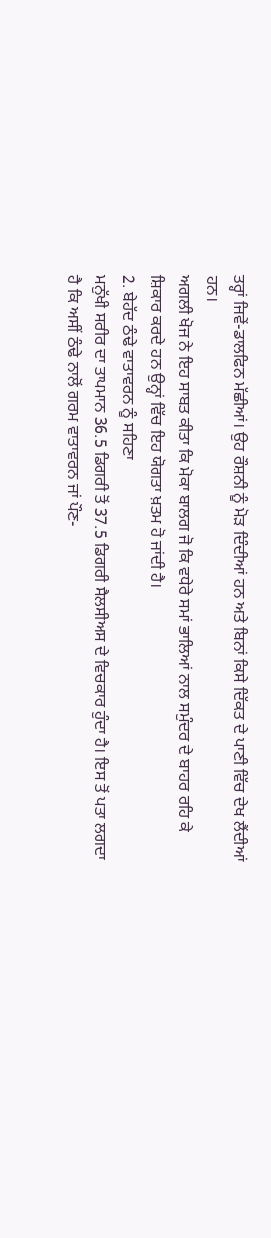ਤਰ੍ਹਾਂ ਜਿਵੇਂ-ਡਾਲਫਿਨ ਮੱਛੀਆਂ। ਉਹ ਰੌਸ਼ਨੀ ਨੂੰ ਮੋੜ ਦਿੰਦੀਆਂ ਹਨ ਅਤੇ ਬਿਨਾਂ ਕਿਸੇ ਦਿੱਕਤ ਦੇ ਪਾਣੀ ਵਿੱਚ ਦੇਖ ਲੈਂਦੀਆਂ ਹਨ।
ਅਗਲੀ ਖੋਜ ਨੇ ਇਹ ਸਾਬਤ ਕੀਤਾ ਕਿ ਮੋਕਾ ਬਾਲਗ ਜੋ ਕਿ ਵਧੇਰੇ ਸਮਾਂ ਭਾਲਿਆਂ ਨਾਲ ਸਮੁੰਦਰ ਦੇ ਬਾਹਰ ਰਹਿ ਕੇ ਸ਼ਿਕਾਰ ਕਰਦੇ ਹਨ ਉਨ੍ਹਾਂ ਵਿੱਚ ਇਹ ਯੋਗਤਾ ਖ਼ਤਮ ਹੋ ਜਾਂਦੀ ਹੈ।
2. ਬੇਹੱਦ ਠੰਢੇ ਵਾਤਾਵਰਨ ਨੂੰ ਸਹਿਣਾ
ਮਨੁੱਖੀ ਸਰੀਰ ਦਾ ਤਾਪਮਾਨ 36.5 ਡਿਗਰੀ ਤੋਂ 37.5 ਡਿਗਰੀ ਸੈਲਸੀਅਸ ਦੇ ਵਿਚਕਾਰ ਹੁੰਦਾ ਹੈ। ਇਸ ਤੋਂ ਪਤਾ ਲਗਦਾ ਹੈ ਕਿ ਅਸੀਂ ਠੰਢੇ ਨਾਲੋਂ ਗਰਮ ਵਾਤਾਵਰਨ ਜਾਂ ਪੌਣ-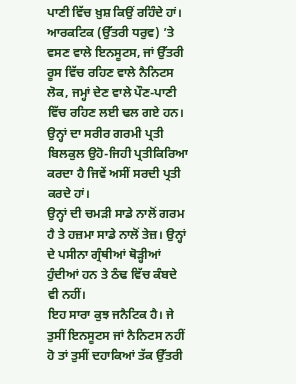ਪਾਣੀ ਵਿੱਚ ਖ਼ੁਸ਼ ਕਿਉਂ ਰਹਿੰਦੇ ਹਾਂ।
ਆਰਕਟਿਕ (ਉੱਤਰੀ ਧਰੁਵ) ’ਤੇ ਵਸਣ ਵਾਲੇ ਇਨਸੂਟਸ, ਜਾਂ ਉੱਤਰੀ ਰੂਸ ਵਿੱਚ ਰਹਿਣ ਵਾਲੇ ਨੈਨਿਟਸ ਲੋਕ, ਜਮ੍ਹਾਂ ਦੇਣ ਵਾਲੇ ਪੌਣ-ਪਾਣੀ ਵਿੱਚ ਰਹਿਣ ਲਈ ਢਲ ਗਏ ਹਨ।
ਉਨ੍ਹਾਂ ਦਾ ਸਰੀਰ ਗਰਮੀ ਪ੍ਰਤੀ ਬਿਲਕੁਲ ਉਹੋ-ਜਿਹੀ ਪ੍ਰਤੀਕਿਰਿਆ ਕਰਦਾ ਹੈ ਜਿਵੇਂ ਅਸੀਂ ਸਰਦੀ ਪ੍ਰਤੀ ਕਰਦੇ ਹਾਂ।
ਉਨ੍ਹਾਂ ਦੀ ਚਮੜੀ ਸਾਡੇ ਨਾਲੋਂ ਗਰਮ ਹੈ ਤੇ ਹਜ਼ਮਾ ਸਾਡੇ ਨਾਲੋਂ ਤੇਜ਼। ਉਨ੍ਹਾਂ ਦੇ ਪਸੀਨਾ ਗ੍ਰੰਥੀਆਂ ਥੋੜ੍ਹੀਆਂ ਹੁੰਦੀਆਂ ਹਨ ਤੇ ਠੰਢ ਵਿੱਚ ਕੰਬਦੇ ਵੀ ਨਹੀਂ।
ਇਹ ਸਾਰਾ ਕੁਝ ਜਨੈਟਿਕ ਹੈ। ਜੇ ਤੁਸੀਂ ਇਨਸੂਟਸ ਜਾਂ ਨੈਨਿਟਸ ਨਹੀਂ ਹੋ ਤਾਂ ਤੁਸੀਂ ਦਹਾਕਿਆਂ ਤੱਕ ਉੱਤਰੀ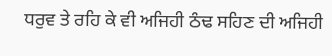ਧਰੁਵ ਤੇ ਰਹਿ ਕੇ ਵੀ ਅਜਿਹੀ ਠੰਢ ਸਹਿਣ ਦੀ ਅਜਿਹੀ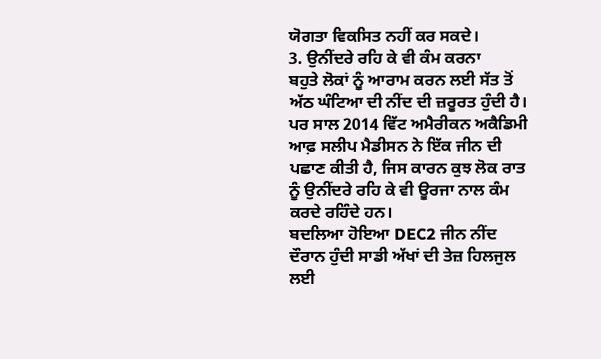ਯੋਗਤਾ ਵਿਕਸਿਤ ਨਹੀਂ ਕਰ ਸਕਦੇ।
3. ਉਨੀਂਦਰੇ ਰਹਿ ਕੇ ਵੀ ਕੰਮ ਕਰਨਾ
ਬਹੁਤੇ ਲੋਕਾਂ ਨੂੰ ਆਰਾਮ ਕਰਨ ਲਈ ਸੱਤ ਤੋਂ ਅੱਠ ਘੰਟਿਆ ਦੀ ਨੀਂਦ ਦੀ ਜ਼ਰੂਰਤ ਹੁੰਦੀ ਹੈ।
ਪਰ ਸਾਲ 2014 ਵਿੱਟ ਅਮੈਰੀਕਨ ਅਕੈਡਿਮੀ ਆਫ਼ ਸਲੀਪ ਮੈਡੀਸਨ ਨੇ ਇੱਕ ਜੀਨ ਦੀ ਪਛਾਣ ਕੀਤੀ ਹੈ, ਜਿਸ ਕਾਰਨ ਕੁਝ ਲੋਕ ਰਾਤ ਨੂੰ ਉਨੀਂਦਰੇ ਰਹਿ ਕੇ ਵੀ ਊਰਜਾ ਨਾਲ ਕੰਮ ਕਰਦੇ ਰਹਿੰਦੇ ਹਨ।
ਬਦਲਿਆ ਹੋਇਆ DEC2 ਜੀਨ ਨੀਂਦ ਦੌਰਾਨ ਹੁੰਦੀ ਸਾਡੀ ਅੱਖਾਂ ਦੀ ਤੇਜ਼ ਹਿਲਜੁਲ ਲਈ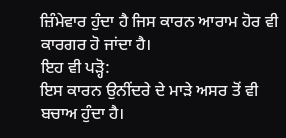ਜ਼ਿੰਮੇਵਾਰ ਹੁੰਦਾ ਹੈ ਜਿਸ ਕਾਰਨ ਆਰਾਮ ਹੋਰ ਵੀ ਕਾਰਗਰ ਹੋ ਜਾਂਦਾ ਹੈ।
ਇਹ ਵੀ ਪੜ੍ਹੋ:
ਇਸ ਕਾਰਨ ਉਨੀਂਦਰੇ ਦੇ ਮਾੜੇ ਅਸਰ ਤੋਂ ਵੀ ਬਚਾਅ ਹੁੰਦਾ ਹੈ।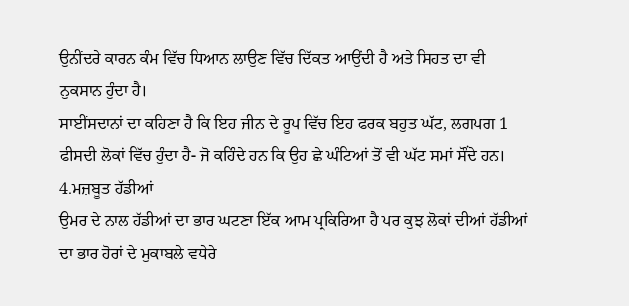ਉਨੀਂਦਰੇ ਕਾਰਨ ਕੰਮ ਵਿੱਚ ਧਿਆਨ ਲਾਉਣ ਵਿੱਚ ਦਿੱਕਤ ਆਉਂਦੀ ਹੈ ਅਤੇ ਸਿਹਤ ਦਾ ਵੀ ਨੁਕਸਾਨ ਹੁੰਦਾ ਹੈ।
ਸਾਈਂਸਦਾਨਾਂ ਦਾ ਕਹਿਣਾ ਹੈ ਕਿ ਇਹ ਜੀਨ ਦੇ ਰੂਪ ਵਿੱਚ ਇਹ ਫਰਕ ਬਹੁਤ ਘੱਟ, ਲਗਪਗ 1 ਫੀਸਦੀ ਲੋਕਾਂ ਵਿੱਚ ਹੁੰਦਾ ਹੈ- ਜੋ ਕਹਿੰਦੇ ਹਨ ਕਿ ਉਹ ਛੇ ਘੰਟਿਆਂ ਤੋਂ ਵੀ ਘੱਟ ਸਮਾਂ ਸੌਂਦੇ ਹਨ।
4.ਮਜ਼ਬੂਤ ਹੱਡੀਆਂ
ਉਮਰ ਦੇ ਨਾਲ ਹੱਡੀਆਂ ਦਾ ਭਾਰ ਘਟਣਾ ਇੱਕ ਆਮ ਪ੍ਰਕਿਰਿਆ ਹੈ ਪਰ ਕੁਝ ਲੋਕਾਂ ਦੀਆਂ ਹੱਡੀਆਂ ਦਾ ਭਾਰ ਹੋਰਾਂ ਦੇ ਮੁਕਾਬਲੇ ਵਧੇਰੇ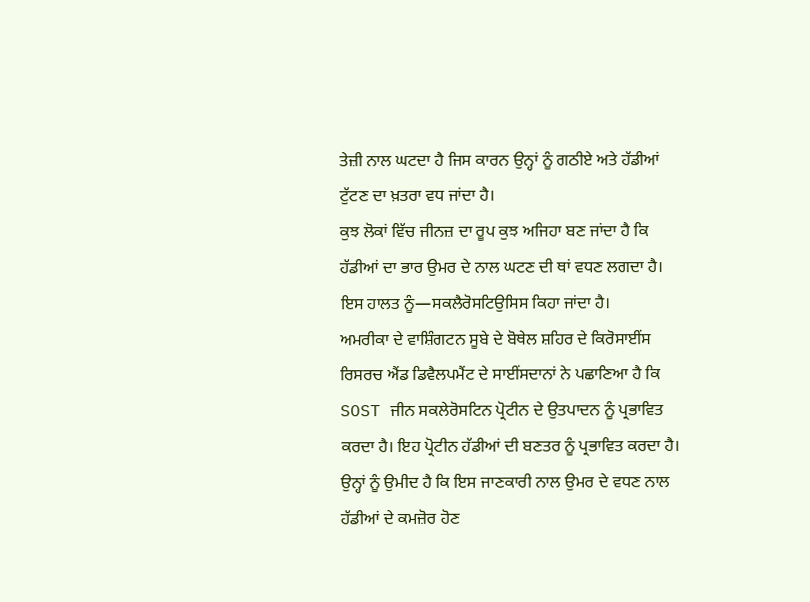ਤੇਜ਼ੀ ਨਾਲ ਘਟਦਾ ਹੈ ਜਿਸ ਕਾਰਨ ਉਨ੍ਹਾਂ ਨੂੰ ਗਠੀਏ ਅਤੇ ਹੱਡੀਆਂ ਟੁੱਟਣ ਦਾ ਖ਼ਤਰਾ ਵਧ ਜਾਂਦਾ ਹੈ।
ਕੁਝ ਲੋਕਾਂ ਵਿੱਚ ਜੀਨਜ਼ ਦਾ ਰੂਪ ਕੁਝ ਅਜਿਹਾ ਬਣ ਜਾਂਦਾ ਹੈ ਕਿ ਹੱਡੀਆਂ ਦਾ ਭਾਰ ਉਮਰ ਦੇ ਨਾਲ ਘਟਣ ਦੀ ਥਾਂ ਵਧਣ ਲਗਦਾ ਹੈ। ਇਸ ਹਾਲਤ ਨੂੰ—ਸਕਲੈਰੋਸਟਿਉਸਿਸ ਕਿਹਾ ਜਾਂਦਾ ਹੈ।
ਅਮਰੀਕਾ ਦੇ ਵਾਸ਼ਿੰਗਟਨ ਸੂਬੇ ਦੇ ਬੋਥੇਲ ਸ਼ਹਿਰ ਦੇ ਕਿਰੋਸਾਈਂਸ ਰਿਸਰਚ ਐਂਡ ਡਿਵੈਲਪਮੈਂਟ ਦੇ ਸਾਈਂਸਦਾਨਾਂ ਨੇ ਪਛਾਣਿਆ ਹੈ ਕਿ SOST ਜੀਨ ਸਕਲੇਰੋਸਟਿਨ ਪ੍ਰੋਟੀਨ ਦੇ ਉਤਪਾਦਨ ਨੂੰ ਪ੍ਰਭਾਵਿਤ ਕਰਦਾ ਹੈ। ਇਹ ਪ੍ਰੋਟੀਨ ਹੱਡੀਆਂ ਦੀ ਬਣਤਰ ਨੂੰ ਪ੍ਰਭਾਵਿਤ ਕਰਦਾ ਹੈ।
ਉਨ੍ਹਾਂ ਨੂੰ ਉਮੀਦ ਹੈ ਕਿ ਇਸ ਜਾਣਕਾਰੀ ਨਾਲ ਉਮਰ ਦੇ ਵਧਣ ਨਾਲ ਹੱਡੀਆਂ ਦੇ ਕਮਜ਼ੋਰ ਹੋਣ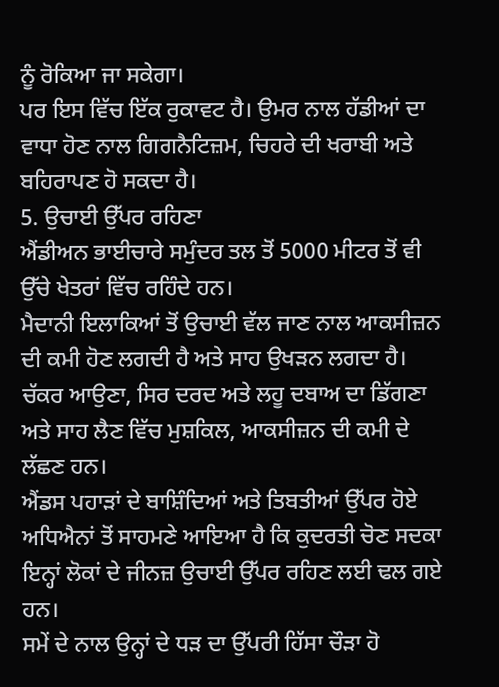ਨੂੰ ਰੋਕਿਆ ਜਾ ਸਕੇਗਾ।
ਪਰ ਇਸ ਵਿੱਚ ਇੱਕ ਰੁਕਾਵਟ ਹੈ। ਉਮਰ ਨਾਲ ਹੱਡੀਆਂ ਦਾ ਵਾਧਾ ਹੋਣ ਨਾਲ ਗਿਗਨੈਟਿਜ਼ਮ, ਚਿਹਰੇ ਦੀ ਖਰਾਬੀ ਅਤੇ ਬਹਿਰਾਪਣ ਹੋ ਸਕਦਾ ਹੈ।
5. ਉਚਾਈ ਉੱਪਰ ਰਹਿਣਾ
ਐਂਡੀਅਨ ਭਾਈਚਾਰੇ ਸਮੁੰਦਰ ਤਲ ਤੋਂ 5000 ਮੀਟਰ ਤੋਂ ਵੀ ਉੱਚੇ ਖੇਤਰਾਂ ਵਿੱਚ ਰਹਿੰਦੇ ਹਨ।
ਮੈਦਾਨੀ ਇਲਾਕਿਆਂ ਤੋਂ ਉਚਾਈ ਵੱਲ ਜਾਣ ਨਾਲ ਆਕਸੀਜ਼ਨ ਦੀ ਕਮੀ ਹੋਣ ਲਗਦੀ ਹੈ ਅਤੇ ਸਾਹ ਉਖੜਨ ਲਗਦਾ ਹੈ।
ਚੱਕਰ ਆਉਣਾ, ਸਿਰ ਦਰਦ ਅਤੇ ਲਹੂ ਦਬਾਅ ਦਾ ਡਿੱਗਣਾ ਅਤੇ ਸਾਹ ਲੈਣ ਵਿੱਚ ਮੁਸ਼ਕਿਲ, ਆਕਸੀਜ਼ਨ ਦੀ ਕਮੀ ਦੇ ਲੱਛਣ ਹਨ।
ਐਂਡਸ ਪਹਾੜਾਂ ਦੇ ਬਾਸ਼ਿੰਦਿਆਂ ਅਤੇ ਤਿਬਤੀਆਂ ਉੱਪਰ ਹੋਏ ਅਧਿਐਨਾਂ ਤੋਂ ਸਾਹਮਣੇ ਆਇਆ ਹੈ ਕਿ ਕੁਦਰਤੀ ਚੋਣ ਸਦਕਾ ਇਨ੍ਹਾਂ ਲੋਕਾਂ ਦੇ ਜੀਨਜ਼ ਉਚਾਈ ਉੱਪਰ ਰਹਿਣ ਲਈ ਢਲ ਗਏ ਹਨ।
ਸਮੇਂ ਦੇ ਨਾਲ ਉਨ੍ਹਾਂ ਦੇ ਧੜ ਦਾ ਉੱਪਰੀ ਹਿੱਸਾ ਚੌੜਾ ਹੋ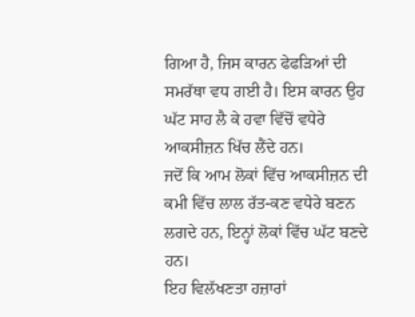ਗਿਆ ਹੈ, ਜਿਸ ਕਾਰਨ ਫੇਫੜਿਆਂ ਦੀ ਸਮਰੱਥਾ ਵਧ ਗਈ ਹੈ। ਇਸ ਕਾਰਨ ਉਹ ਘੱਟ ਸਾਹ ਲੈ ਕੇ ਹਵਾ ਵਿੱਚੋਂ ਵਧੇਰੇ ਆਕਸੀਜ਼ਨ ਖਿੱਚ ਲੈਂਦੇ ਹਨ।
ਜਦੋਂ ਕਿ ਆਮ ਲੋਕਾਂ ਵਿੱਚ ਆਕਸੀਜ਼ਨ ਦੀ ਕਮੀ ਵਿੱਚ ਲਾਲ ਰੱਤ-ਕਣ ਵਧੇਰੇ ਬਣਨ ਲਗਦੇ ਹਨ, ਇਨ੍ਹਾਂ ਲੋਕਾਂ ਵਿੱਚ ਘੱਟ ਬਣਦੇ ਹਨ।
ਇਹ ਵਿਲੱਖਣਤਾ ਹਜ਼ਾਰਾਂ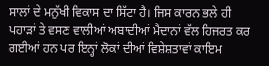ਸਾਲਾਂ ਦੇ ਮਨੁੱਖੀ ਵਿਕਾਸ ਦਾ ਸਿੱਟਾ ਹੈ। ਜਿਸ ਕਾਰਨ ਭਲੇ ਹੀ ਪਹਾੜਾਂ ਤੇ ਵਸਣ ਵਾਲੀਆਂ ਅਬਾਦੀਆਂ ਮੈਦਾਨਾਂ ਵੱਲ ਹਿਜਰਤ ਕਰ ਗਈਆਂ ਹਨ ਪਰ ਇਨ੍ਹਾਂ ਲੋਕਾਂ ਦੀਆਂ ਵਿਸ਼ੇਸ਼ਤਾਵਾਂ ਕਾਇਮ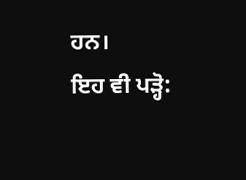ਹਨ।
ਇਹ ਵੀ ਪੜ੍ਹੋ: